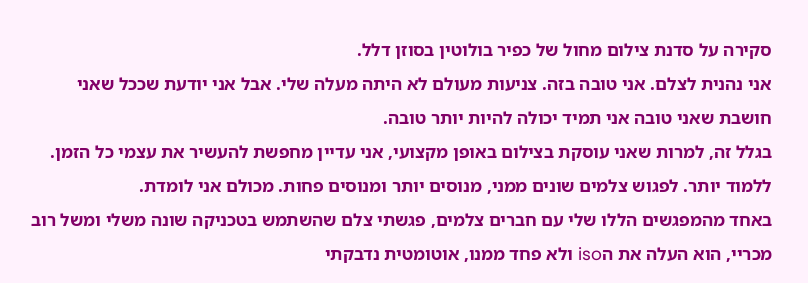סקירה על סדנת צילום מחול של כפיר בולוטין בסוזן דלל.
אני נהנית לצלם. אני טובה בזה. צניעות מעולם לא היתה מעלה שלי. אבל אני יודעת שככל שאני חושבת שאני טובה אני תמיד יכולה להיות יותר טובה.
בגלל זה, למרות שאני עוסקת בצילום באופן מקצועי, אני עדיין מחפשת להעשיר את עצמי כל הזמן. ללמוד יותר. לפגוש צלמים שונים ממני, מנוסים יותר ומנוסים פחות. מכולם אני לומדת.
באחד מהמפגשים הללו שלי עם חברים צלמים, פגשתי צלם שהשתמש בטכניקה שונה משלי ומשל רוב מכריי, הוא העלה את הiso ולא פחד ממנו, אוטומטית נדבקתי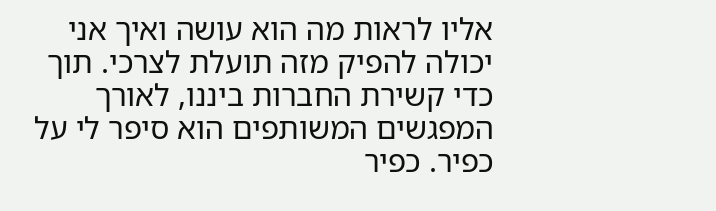אליו לראות מה הוא עושה ואיך אני יכולה להפיק מזה תועלת לצרכי. תוך כדי קשירת החברות ביננו, לאורך המפגשים המשותפים הוא סיפר לי על כפיר. כפיר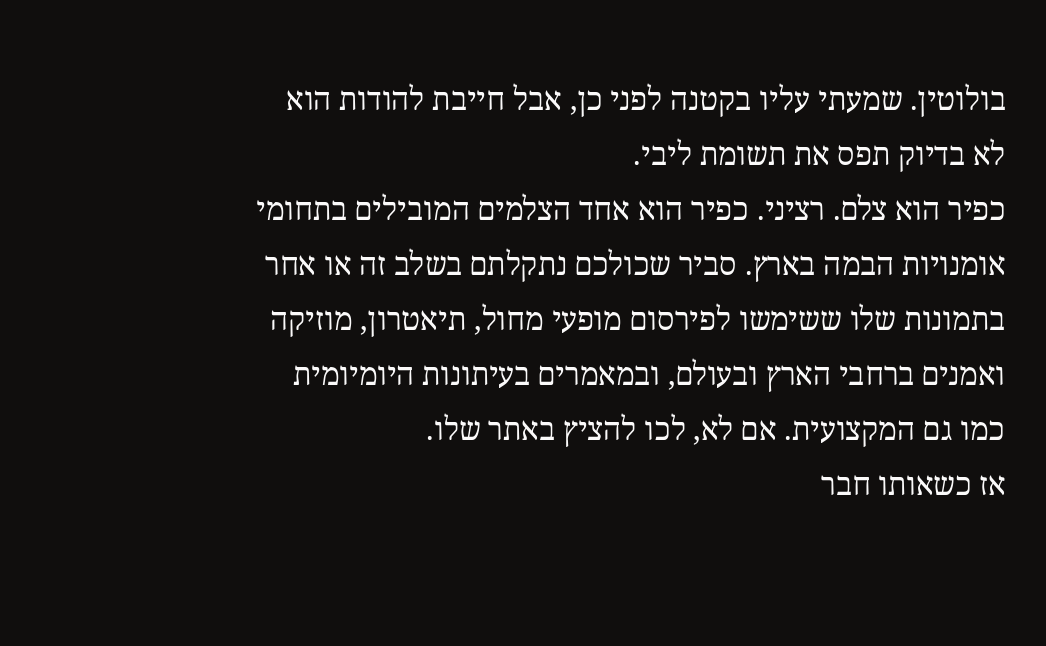בולוטין. שמעתי עליו בקטנה לפני כן, אבל חייבת להודות הוא לא בדיוק תפס את תשומת ליבי.
כפיר הוא צלם. רציני. כפיר הוא אחד הצלמים המובילים בתחומי אומנויות הבמה בארץ. סביר שכולכם נתקלתם בשלב זה או אחר בתמונות שלו ששימשו לפירסום מופעי מחול, תיאטרון, מוזיקה ואמנים ברחבי הארץ ובעולם, ובמאמרים בעיתונות היומיומית כמו גם המקצועית. אם לא, לכו להציץ באתר שלו.
אז כשאותו חבר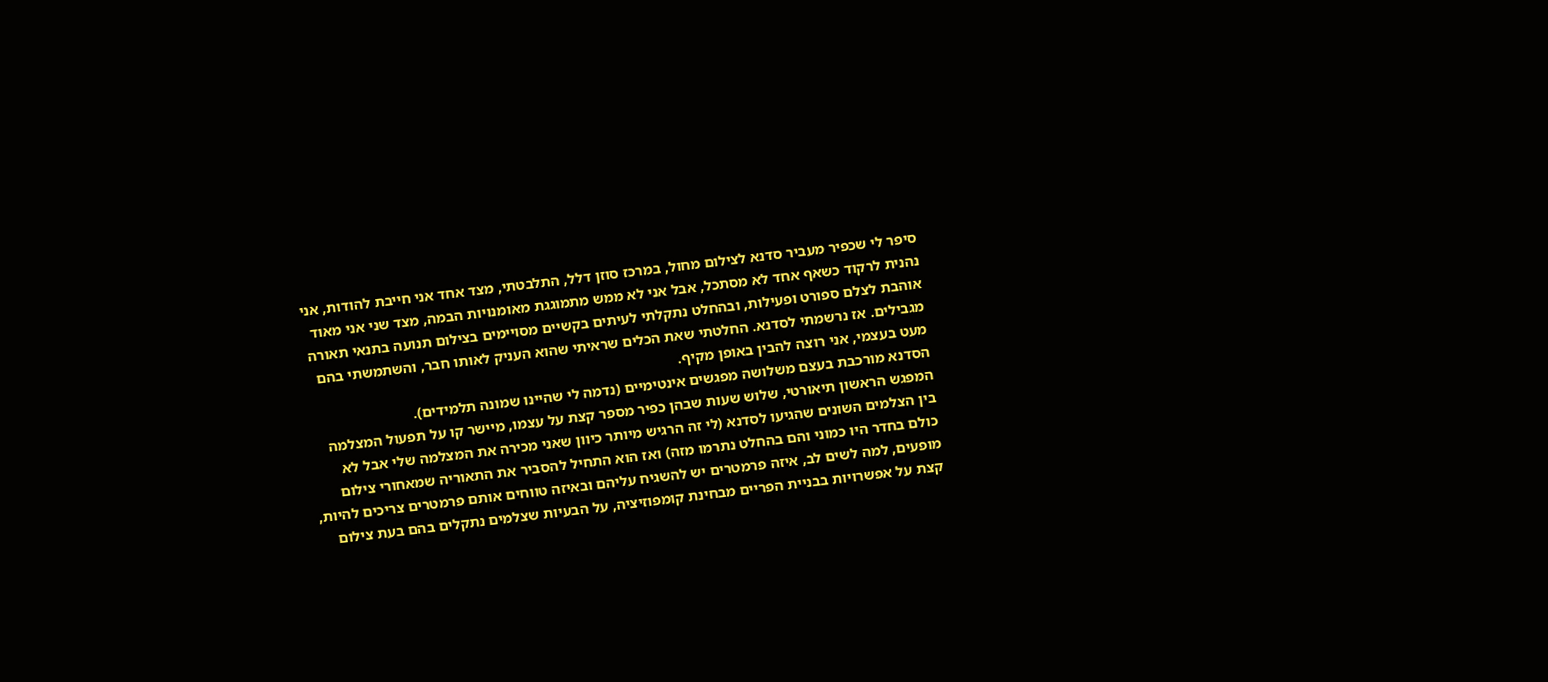סיפר לי שכפיר מעביר סדנא לצילום מחול, במרכז סוזן דלל, התלבטתי, מצד אחד אני חייבת להודות, אני נהנית לרקוד כשאף אחד לא מסתכל, אבל אני לא ממש מתמוגגת מאומנויות הבמה, מצד שני אני מאוד אוהבת לצלם ספורט ופעילות, ובהחלט נתקלתי לעיתים בקשיים מסויימים בצילום תנועה בתנאי תאורה מגבילים. אז נרשמתי לסדנא. החלטתי שאת הכלים שראיתי שהוא העניק לאותו חבר, והשתמשתי בהם מעט בעצמי, אני רוצה להבין באופן מקיף.
הסדנא מורכבת בעצם משלושה מפגשים אינטימיים (נדמה לי שהיינו שמונה תלמידים).
המפגש הראשון תיאורטי, שלוש שעות שבהן כפיר מספר קצת על עצמו, מיישר קו על תפעול המצלמה בין הצלמים השונים שהגיעו לסדנא (לי זה הרגיש מיותר כיוון שאני מכירה את המצלמה שלי אבל לא כולם בחדר היו כמוני והם בהחלט נתרמו מזה) ואז הוא התחיל להסביר את התאוריה שמאחורי צילום מופעים, למה לשים לב, איזה פרמטרים יש להשגיח עליהם ובאיזה טווחים אותם פרמטרים צריכים להיות, קצת על אפשרויות בבניית הפריים מבחינת קומפוזיציה, על הבעיות שצלמים נתקלים בהם בעת צילום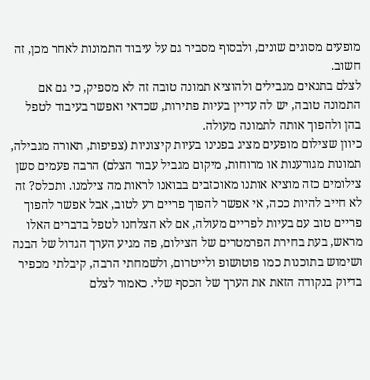מופעים מסוגים שונים, ולבסוף מסביר גם על עיבוד התמונות לאחר מכן, זה חשוב.
לצלם בתנאים מגבילים ולהוציא תמונה טובה זה לא מספיק, כי גם אם התמונה טובה, יש לה עדיין בעיות פתירות, שכדאי ואפשר בעיבוד לטפל בהן ולהפוך אותה לתמונה מעולה.
כיוון שצילום מופעים מציג בפנינו בעיות קיצוניות (צפיפות, תאורה מגבילה, תמונות מגורענות או מרוחות, מיקום מגביל עבור הצלם) הרבה פעמים סשן צילומים כזה מוציא אותנו מאוכזבים בבואנו לראות מה צילמנו. ותכלס? זה לא חייב להיות ככה, אי אפשר להפוך פריים רע לטוב, אבל אפשר להפוך פריים טוב עם בעיות לפריים מעולה, אם לא הצלחנו לטפל בדברים האלו מראש, בעת בחירת הפרמטרים של הצילום, פה מגיע הערך הגדול של הבנה ושימוש בתוכנות כמו פוטושופ ולייטרום, ולשמחתי הרבה, קיבלתי מכפיר בדיוק בנקודה הזאת את הערך של הכסף שלי. כאמור לצלם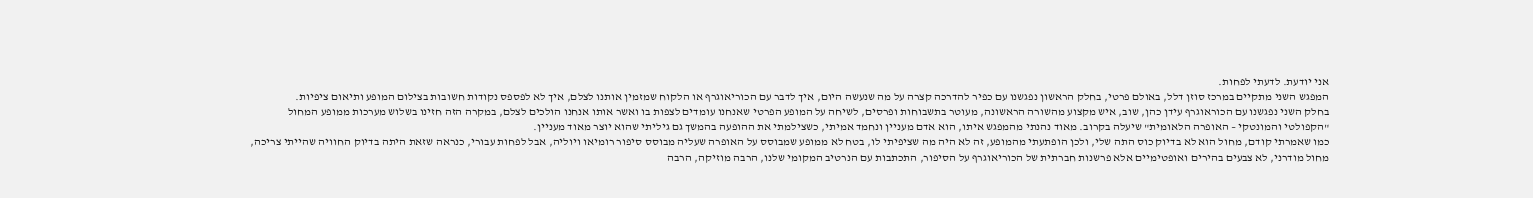אני יודעת. לדעתי לפחות.
המפגש השני מתקיים במרכז סוזן דלל, באולם פרטי, בחלק הראשון נפגשנו עם כפיר להדרכה קצרה על מה שנעשה היום, איך לדבר עם הכוריאוגרף או הלקוח שמזמין אותנו לצלם, איך לא לפספס נקודות חשובות בצילום המופע ותיאום ציפיות.
בחלק השני נפגשנו עם הכוראוגרף עידן כהן, שוב, איש מקצוע מהשורה הראשונה, מעוטר בתשבוחות ופרסים, לשיחה על המופע הפרטי שאנחנו עומדים לצפות בו ואשר אותו אנחנו הולכים לצלם, במקרה הזה חזינו בשלוש מערכות ממופע המחול "הקפולטי והמונטקי – האופרה הלאומית" שיעלה בקרוב. מאוד נהנתי מהמפגש איתו, הוא אדם מעניין ונחמד אמיתי, כשצילמתי את ההופעה בהמשך גם גיליתי שהוא יוצר מאוד מעניין.
כמו שאמרתי קודם, מחול הוא לא בדיוק כוס התה שלי, ולכן הופתעתי מהמופע, זה לא היה מה שציפיתי לו, בטח לא ממופע שמבוסס על האופרה שעליה מבוסס סיפור רומיאו ויוליה, אבל לפחות עבורי, כנראה שזאת היתה בדיוק החוויה שהייתי צריכה, מחול מודרני, לא צבעים בהירים ואופטימיים אלא פרשנות חברתית של הכוריאוגרף על הסיפור, התכתבות עם הנרטיב המקומי שלנו, הרבה מוזיקה, הרבה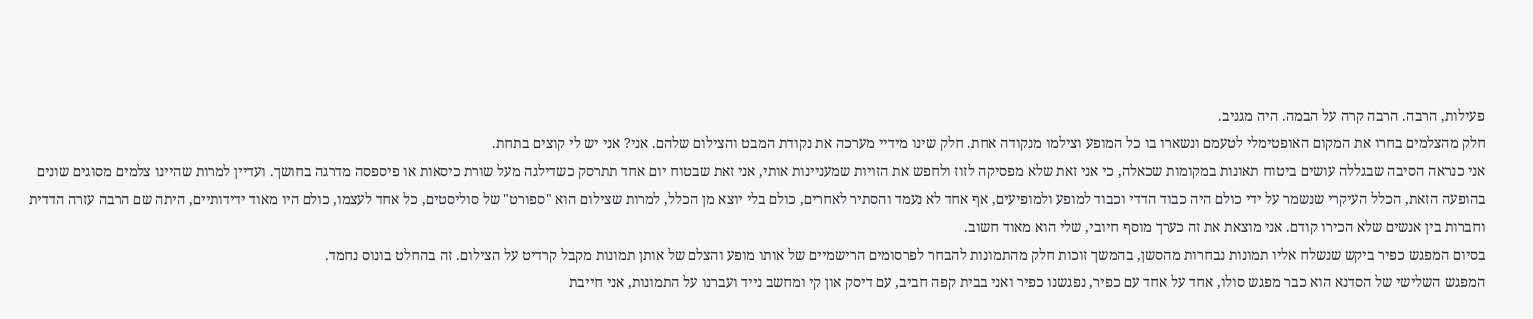פעילות, הרבה. הרבה קרה על הבמה. היה מגניב.
חלק מהצלמים בחרו את המקום האופטימלי לטעמם ונשארו בו כל המופע וצילמו מנקודה אחת. חלק שינו מידיי מערכה את נקודת המבט והצילום שלהם. אני? אני יש לי קוצים בתחת.
אני כנראה הסיבה שבגללה עושים ביטוח תאונות במקומות שכאלה, כי אני זאת שלא מפסיקה לזוז ולחפש את הזויות שמעניינות אותי, אני זאת שבטוח יום אחד תתרסק כשדילגה מעל שורת כיסאות או פיספסה מדרגה בחושך. ועדיין למרות שהיינו צלמים מסוגים שונים בהופעה הזאת, הכלל העיקרי שנשמר על ידי כולם היה כבוד הדדי וכבוד למופע ולמופיעים, אף אחד לא נעמד והסתיר לאחרים, כולם בלי יוצא מן הכלל, למרות שצילום הוא "ספורט" של סוליסטים, כל אחד לעצמו, כולם היו מאוד ידידותיים, היתה שם הרבה עזרה הדדית וחברות בין אנשים שלא הכירו קודם. אני מוצאת את זה כערך מוסף חיובי, שלי הוא מאוד חשוב.
בסיום המפגש כפיר ביקש שנשלח אליו תמונות נבחרות מהסשן, בהמשך זוכות חלק מהתמונות להבחר לפרסומים הרישמיים של אותו מופע והצלם של אותן תמונות מקבל קרדיט על הצילום. זה בהחלט בונוס נחמד.
המפגש השלישי של הסדנא הוא כבר מפגש סולו, אחד על אחד עם כפיר, נפגשנו כפיר ואני בבית קפה חביב, עם דיסק און קי ומחשב נייד ועברנו על התמונות, אני חייבת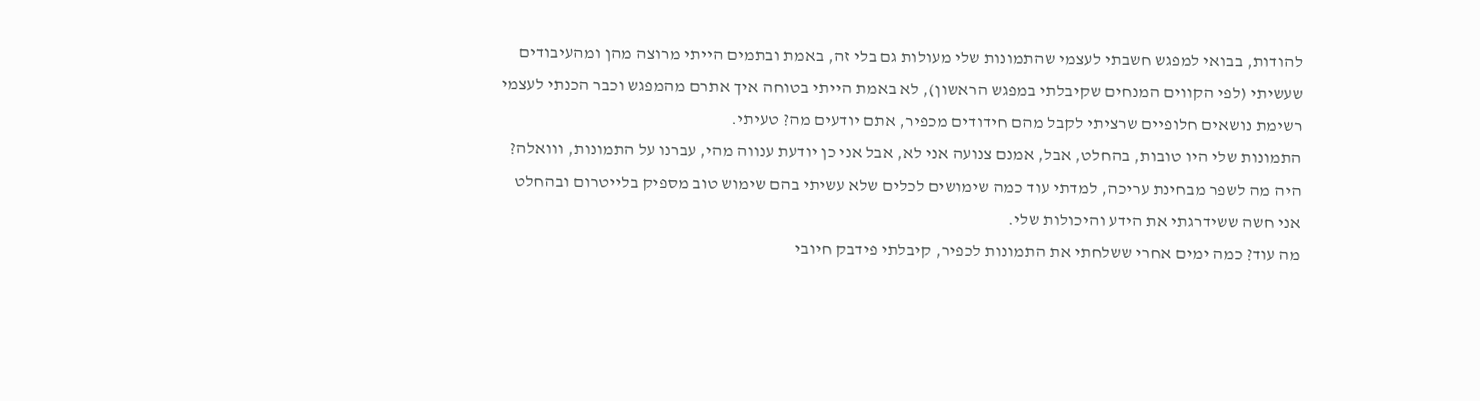להודות, בבואי למפגש חשבתי לעצמי שהתמונות שלי מעולות גם בלי זה, באמת ובתמים הייתי מרוצה מהן ומהעיבודים שעשיתי (לפי הקווים המנחים שקיבלתי במפגש הראשון), לא באמת הייתי בטוחה איך אתרם מהמפגש וכבר הכנתי לעצמי רשימת נושאים חלופיים שרציתי לקבל מהם חידודים מכפיר, אתם יודעים מה? טעיתי.
התמונות שלי היו טובות, בהחלט, אבל, אמנם צנועה אני לא, אבל אני כן יודעת ענווה מהי, עברנו על התמונות, ווואלה? היה מה לשפר מבחינת עריכה, למדתי עוד כמה שימושים לכלים שלא עשיתי בהם שימוש טוב מספיק בלייטרום ובהחלט אני חשה ששידרגתי את הידע והיכולות שלי.
מה עוד? כמה ימים אחרי ששלחתי את התמונות לכפיר, קיבלתי פידבק חיובי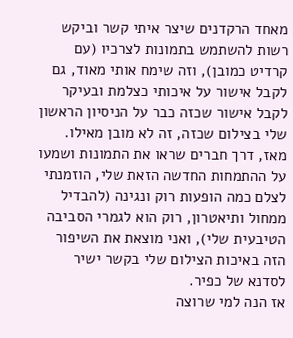מאחד הרקדנים שיצר איתי קשר וביקש רשות להשתמש בתמונות לצרכיו (עם קרדיט כמובן), וזה שימח אותי מאוד, גם לקבל אישור על איכותי כצלמת ובעיקר לקבל אישור שכזה כבר על הניסיון הראשון שלי בצילום שכזה, זה לא מובן מאילו.
מאז, דרך חברים שראו את התמונות ושמעו על ההתמחות החדשה הזאת שלי, הוזמנתי לצלם כמה הופעות רוק ונגינה (להבדיל ממחול ותיאטרון, רוק הוא לגמרי הסביבה הטיבעית שלי), ואני מוצאת את השיפור הזה באיכות הצילום שלי בקשר ישיר לסדנא של כפיר.
אז הנה למי שרוצה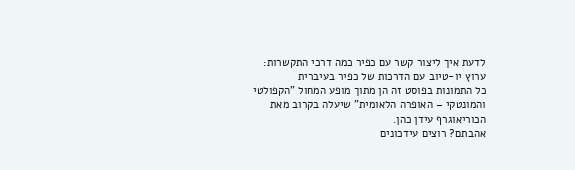לדעת איך ליצור קשר עם כפיר כמה דרכי התקשרות:
ערוץ יו-טיוב עם הדרכות של כפיר בעיברית
כל התמונות בפוסט זה הן מתוך מופע המחול "הקפולטי והמונטקי – האופרה הלאומית" שיעלה בקרוב מאת הכוריאוגרף עידן כהן.
אהבתם? רוצים עידכונים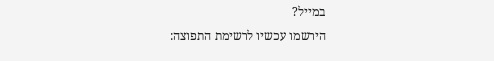במייל?
הירשמו עכשיו לרשימת התפוצה: